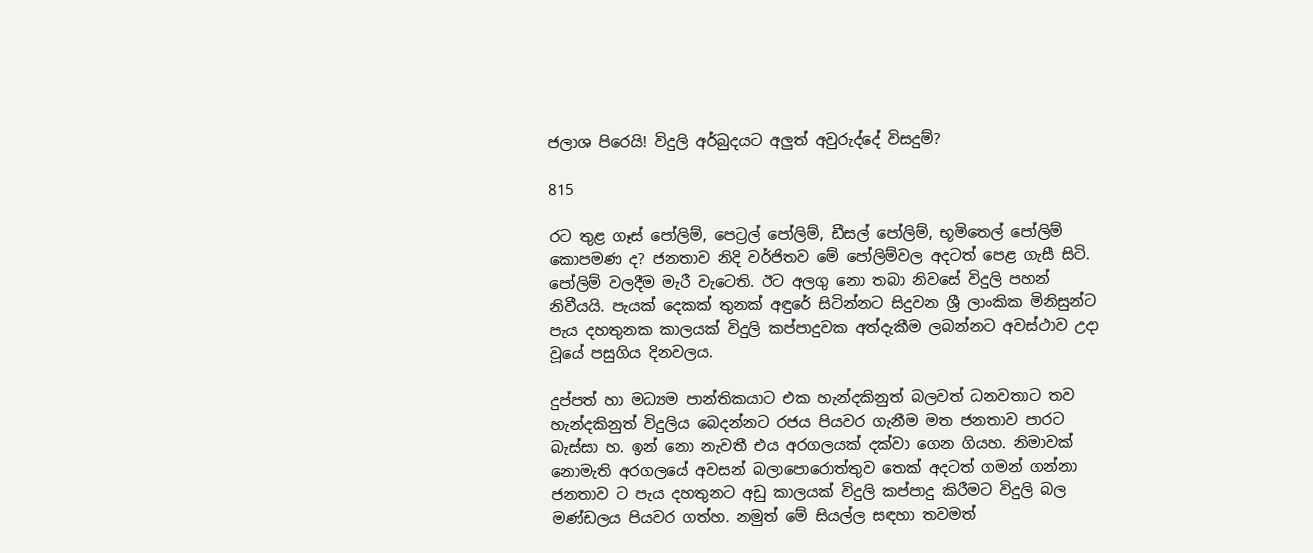ජලාශ පිරෙයි! විදුලි අර්බුදයට අලුත් අවුරුද්දේ විසදුම්?

815

රට තුළ ගෑස් පෝලිම්, පෙට්‍රල් පෝලිම්, ඩීසල් පෝලිම්, භූමිතෙල් පෝලිම් කොපමණ ද? ජනතාව නිදි වර්ජිතව මේ පෝලිම්වල අදටත් පෙළ ගැසී සිටි. පෝලිම් වලදීම මැරී වැටෙති. ඊට අලගු නො තබා නිවසේ විදුලි පහන් නිවීයයි. පැයක් දෙකක් තුනක් අඳුරේ සිටින්නට සිදුවන ශ්‍රී ලාංකික මිනිසුන්ට පැය දහතුනක කාලයක් විදුලි කප්පාදුවක අත්දැකීම ලබන්නට අවස්ථාව උදා වූයේ පසුගිය දිනවලය.

දුප්පත් හා මධ්‍යම පාන්තිකයාට එක හැන්දකිනුත් බලවත් ධනවතාට තව හැන්දකිනුත් විදුලිය බෙදන්නට රජය පියවර ගැනීම මත ජනතාව පාරට බැස්සා හ. ඉන් නො නැවතී එය අරගලයක් දක්වා ගෙන ගියහ. නිමාවක් නොමැති අරගලයේ අවසන් බලාපොරොත්තුව තෙක් අදටත් ගමන් ගන්නා ජනතාව ට පැය දහතුනට අඩු කාලයක් විදුලි කප්පාදු කිරීමට විදුලි බල මණ්ඩලය පියවර ගත්හ. නමුත් මේ සියල්ල සඳහා තවමත්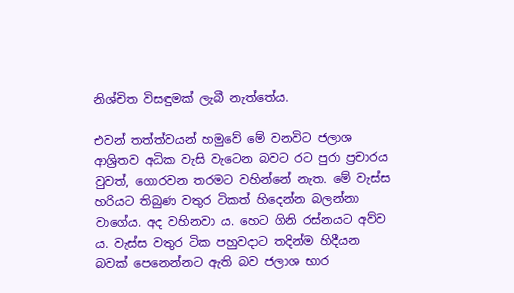නිශ්චිත විසඳුමක් ලැබී නැත්තේය.

එවන් තත්ත්වයන් හමුවේ මේ වනවිට ජලාශ ආශ්‍රිතව අධික වැසි වැටෙන බවට රට පුරා ප්‍රචාරය වුවත්, ගොරවන තරමට වහින්නේ නැත. මේ වැස්ස හරියට තිබුණ වතුර ටිකත් හිදෙන්න බලන්නා වාගේය. අද වහිනවා ය. හෙට ගිනි රස්නයට අව්ව ය. වැස්ස වතුර ටික පහුවදාට තදින්ම හිදීයන බවක් පෙනෙන්නට ඇති බව ජලාශ භාර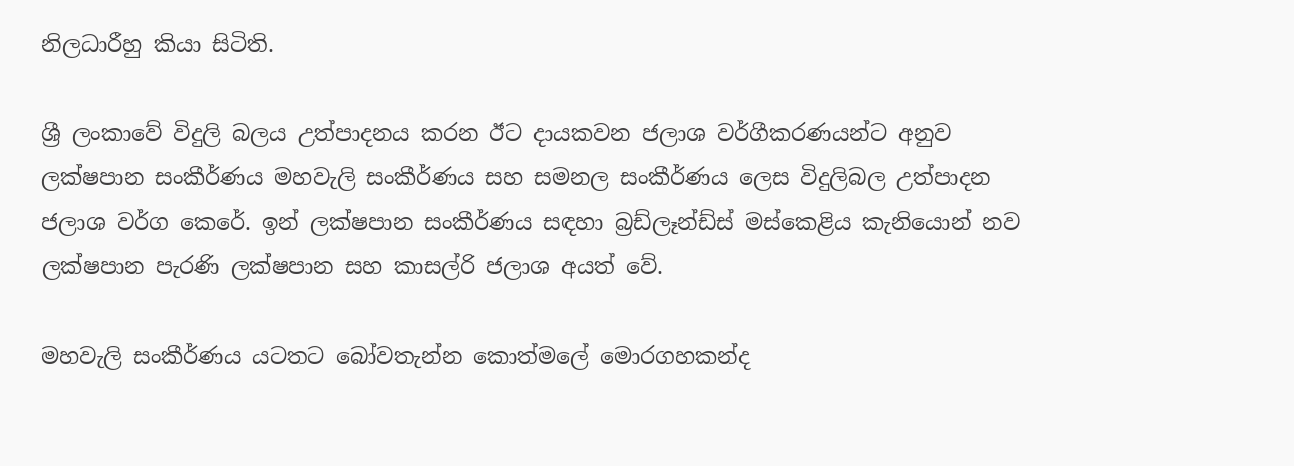නිලධාරීහු කියා සිටිති.

ශ්‍රී ලංකාවේ විදුලි බලය උත්පාදනය කරන ඊට දායකවන ජලාශ වර්ගීකරණයන්ට අනුව ලක්ෂපාන සංකීර්ණය මහවැලි සංකීර්ණය සහ සමනල සංකීර්ණය ලෙස විදුලිබල උත්පාදන ජලාශ වර්ග කෙරේ. ඉන් ලක්ෂපාන සංකීර්ණය සඳහා බ්‍රඩ්ලෑන්ඩ්ස් මස්කෙළිය කැනියොන් නව ලක්ෂපාන පැරණි ලක්ෂපාන සහ කාසල්රි ජලාශ අයත් වේ.

මහවැලි සංකීර්ණය යටතට බෝවතැන්න කොත්මලේ මොරගහකන්ද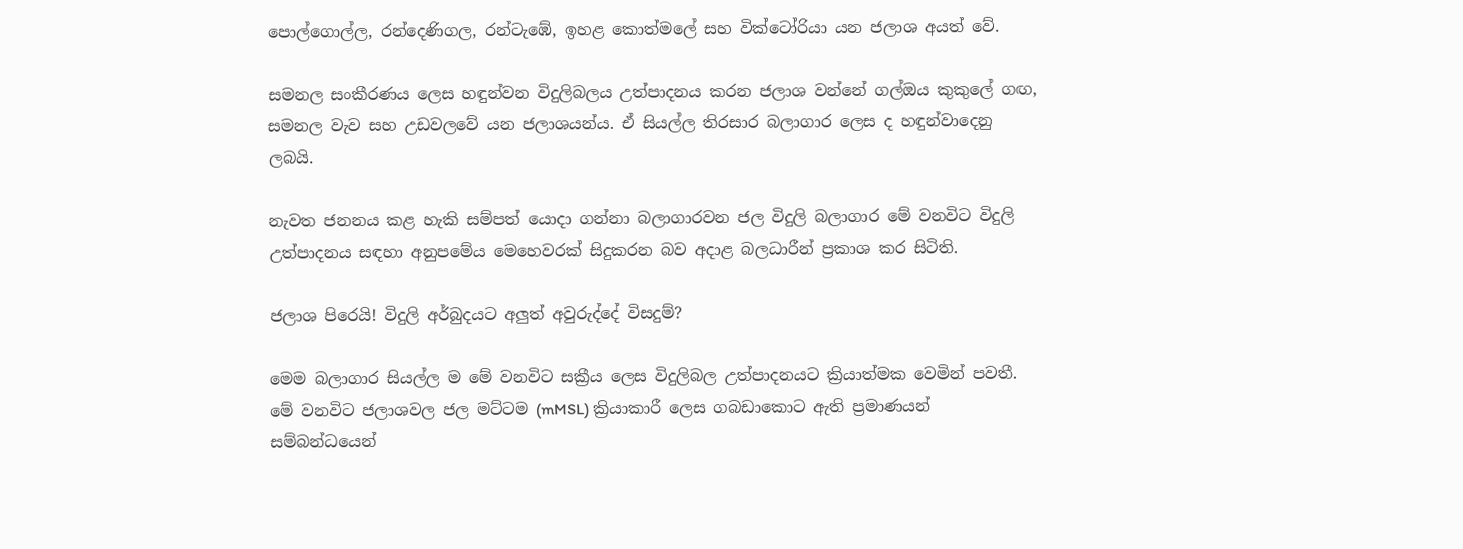පොල්ගොල්ල, රන්දෙණිගල, රන්ටැඹේ, ඉහළ කොත්මලේ සහ වික්ටෝරියා යන ජලාශ අයත් වේ.

සමනල සංකීරණය ලෙස හඳුන්වන විදුලිබලය උත්පාදනය කරන ජලාශ වන්නේ ගල්ඔය කුකුලේ ගඟ, සමනල වැව සහ උඩවලවේ යන ජලාශයන්ය. ඒ සියල්ල තිරසාර බලාගාර ලෙස ද හඳුන්වාදෙනු ලබයි.

නැවත ජනනය කළ හැකි සම්පත් යොදා ගන්නා බලාගාරවන ජල විදුලි බලාගාර මේ වනවිට විදුලි උත්පාදනය සඳහා අනුපමේය මෙහෙවරක් සිදුකරන බව අදාළ බලධාරීන් ප්‍රකාශ කර සිටිති.

ජලාශ පිරෙයි! විදුලි අර්බුදයට අලුත් අවුරුද්දේ විසදුම්?

මෙම බලාගාර සියල්ල ම මේ වනවිට සක්‍රීය ලෙස විදුලිබල උත්පාදනයට ක්‍රියාත්මක වෙමින් පවතී. මේ වනවිට ජලාශවල ජල මට්ටම (mMSL) ක්‍රියාකාරී ලෙස ගබඩාකොට ඇති ප්‍රමාණයන් සම්බන්ධයෙන්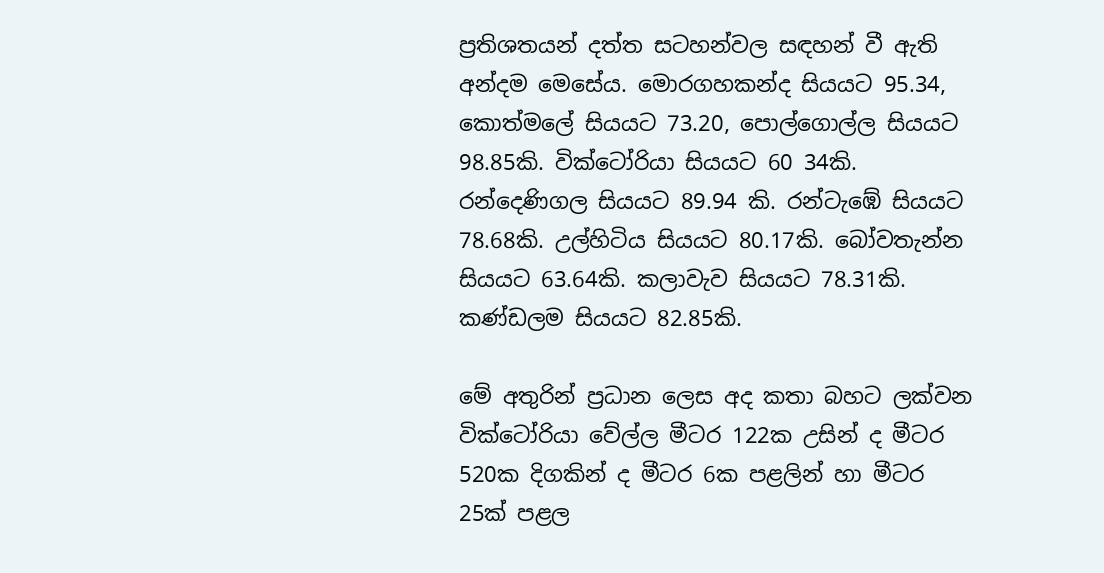ප්‍රතිශතයන් දත්ත සටහන්වල සඳහන් වී ඇති අන්දම මෙසේය. මොරගහකන්ද සියයට 95.34, කොත්මලේ සියයට 73.20, පොල්ගොල්ල සියයට 98.85කි. වික්ටෝරියා සියයට 60 34කි. රන්දෙණිගල සියයට 89.94 කි. රන්ටැඹේ සියයට 78.68කි. උල්හිටිය සියයට 80.17කි. බෝවතැන්න සියයට 63.64කි. කලාවැව සියයට 78.31කි. කණ්ඩලම සියයට 82.85කි.

මේ අතුරින් ප්‍රධාන ලෙස අද කතා බහට ලක්වන වික්ටෝරියා වේල්ල මීටර 122ක උසින් ද මීටර 520ක දිගකින් ද මීටර 6ක පළලින් හා මීටර 25ක් පළල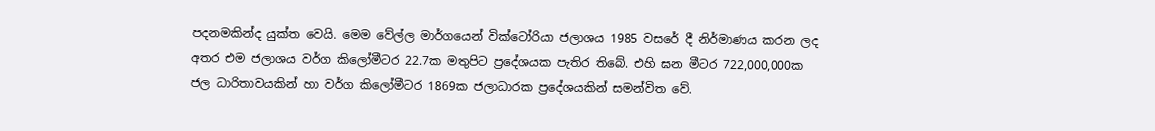පදනමකින්ද යුක්ත වෙයි. මෙම වේල්ල මාර්ගයෙන් වික්ටෝරියා ජලාශය 1985 වසරේ දී නිර්මාණය කරන ලද අතර එම ජලාශය වර්ග කිලෝමීටර 22.7ක මතුපිට ප්‍රදේශයක පැතිර තිබේ. එහි ඝන මීටර 722,000,000ක ජල ධාරිතාවයකින් හා වර්ග කිලෝමීටර 1869ක ජලාධාරක ප්‍රදේශයකින් සමන්විත වේ.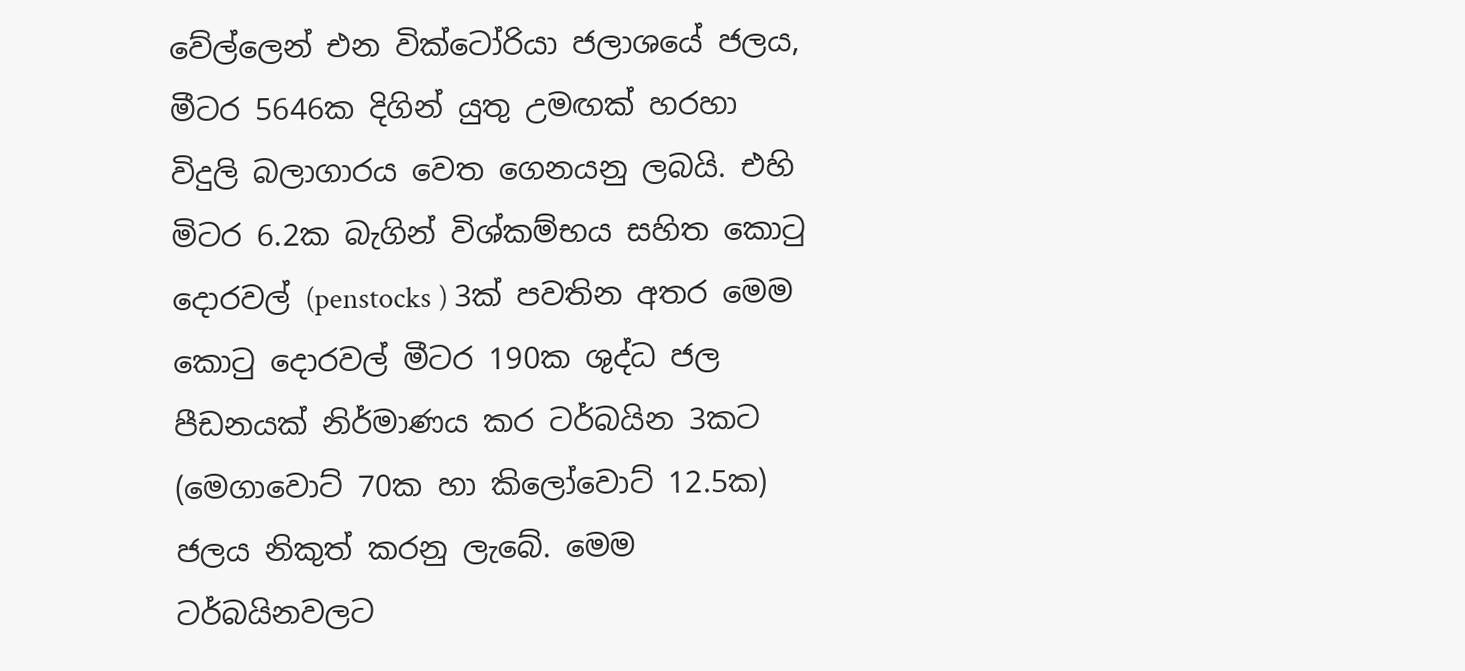වේල්ලෙන් එන වික්ටෝරියා ජලාශයේ ජලය, මීටර 5646ක දිගින් යුතු උමඟක් හරහා විදුලි බලාගාරය වෙත ගෙනයනු ලබයි. එහි මිටර 6.2ක බැගින් විශ්කම්භය සහිත කොටු දොරවල් (penstocks ) 3ක් පවතින අතර මෙම කොටු දොරවල් මීටර 190ක ශුද්ධ ජල පීඩනයක් නිර්මාණය කර ටර්බයින 3කට (මෙගාවොට් 70ක හා කිලෝවොට් 12.5ක) ජලය නිකුත් කරනු ලැබේ. මෙම ටර්බයිනවලට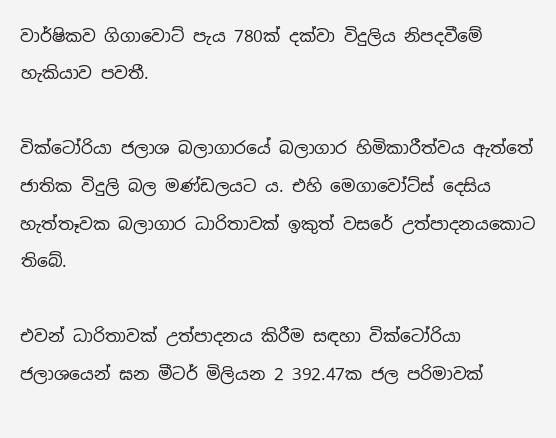වාර්ෂිකව ගිගාවොට් පැය 780ක් දක්වා විදුලිය නිපදවීමේ හැකියාව පවතී.

වික්ටෝරියා ජලාශ බලාගාරයේ බලාගාර හිමිකාරීත්වය ඇත්තේ ජාතික විදුලි බල මණ්ඩලයට ය. එහි මෙගාවෝට්ස් දෙසිය හැත්තෑවක බලාගාර ධාරිතාවක් ඉකුත් වසරේ උත්පාදනයකොට තිබේ.

එවන් ධාරිතාවක් උත්පාදනය කිරීම සඳහා වික්ටෝරියා ජලාශයෙන් ඝන මීටර් මිලියන 2 392.47ක ජල පරිමාවක්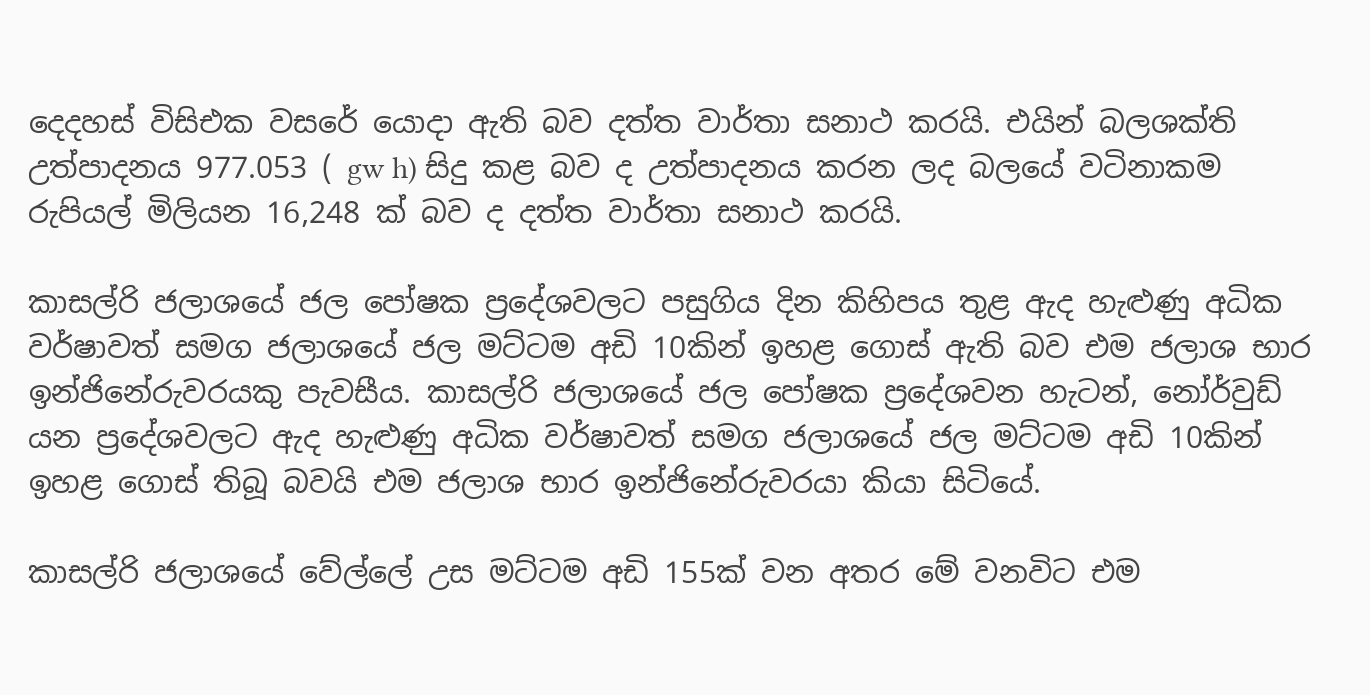දෙදහස් විසිඑක වසරේ යොදා ඇති බව දත්ත වාර්තා සනාථ කරයි. එයින් බලශක්ති උත්පාදනය 977.053 ( gw h) සිදු කළ බව ද උත්පාදනය කරන ලද බලයේ වටිනාකම රුපියල් මිලියන 16,248 ක් බව ද දත්ත වාර්තා සනාථ කරයි.

කාසල්රි ජලාශයේ ජල පෝෂක ප්‍රදේශවලට පසුගිය දින කිහිපය තුළ ඇද හැළුණු අධික වර්ෂාවත් සමග ජලාශයේ ජල මට්ටම අඩි 10කින් ඉහළ ගොස් ඇති බව එම ජලාශ භාර ඉන්ජිනේරුවරයකු පැවසීය. කාසල්රි ජලාශයේ ජල පෝෂක ප්‍රදේශවන හැටන්, නෝර්වුඩ් යන ප්‍රදේශවලට ඇද හැළුණු අධික වර්ෂාවත් සමග ජලාශයේ ජල මට්ටම අඩි 10කින් ඉහළ ගොස් තිබූ බවයි එම ජලාශ භාර ඉන්ජිනේරුවරයා කියා සිටියේ.

කාසල්රි ජලාශයේ වේල්ලේ උස මට්ටම අඩි 155ක් වන අතර මේ වනවිට එම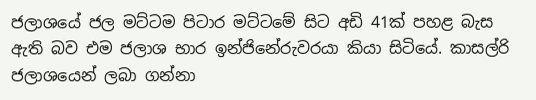ජලාශයේ ජල මට්ටම පිටාර මට්ටමේ සිට අඩි 41ක් පහළ බැස ඇති බව එම ජලාශ භාර ඉන්ජිනේරුවරයා කියා සිටියේ. කාසල්රි ජලාශයෙන් ලබා ගන්නා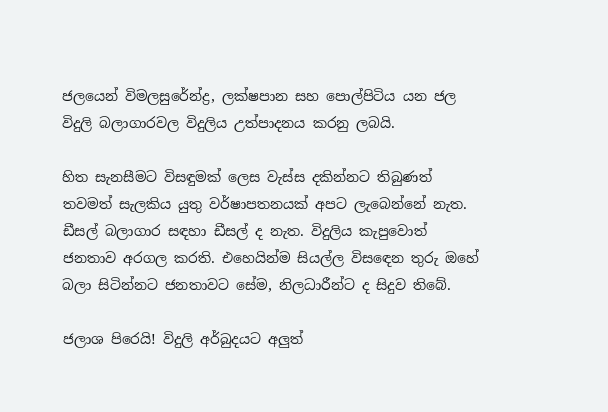ජලයෙන් විමලසුරේන්ද්‍ර, ලක්ෂපාන සහ පොල්පිටිය යන ජල විදුලි බලාගාරවල විදුලිය උත්පාදනය කරනු ලබයි.

හිත සැනසීමට විසඳුමක් ලෙස වැස්ස දකින්නට තිබුණත් තවමත් සැලකිය යුතු වර්ෂාපතනයක් අපට ලැබෙන්නේ නැත. ඩීසල් බලාගාර සඳහා ඩීසල් ද නැත. විදුලිය කැපුවොත් ජනතාව අරගල කරති. එහෙයින්ම සියල්ල විසඳෙන තුරු ඔහේ බලා සිටින්නට ජනතාවට සේම, නිලධාරීන්ට ද සිදුව තිබේ.

ජලාශ පිරෙයි! විදුලි අර්බුදයට අලුත්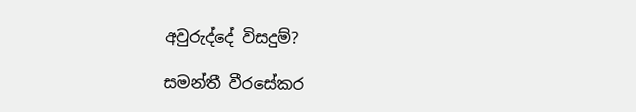අවුරුද්දේ විසදුම්?

සමන්තී වීරසේකර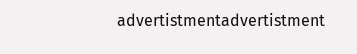advertistmentadvertistment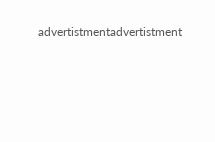advertistmentadvertistment